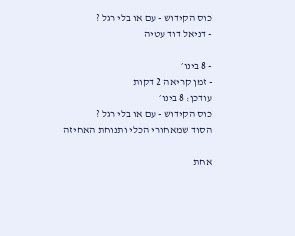כוס הקידוש - עם או בלי רגל ?
- דניאל דוד עטיה

- 8 בינו׳
- זמן קריאה 2 דקות
עודכן: 8 בינו׳
כוס הקידוש - עם או בלי רגל ?
הסוד שמאחורי הכלי ותנוחת האחיזה

אחת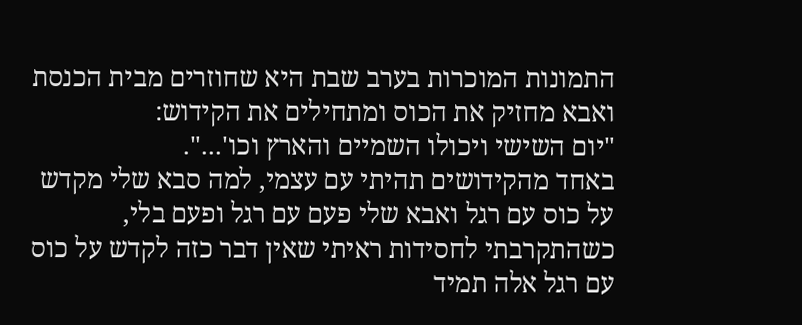התמונות המוכרות בערב שבת היא שחוזרים מבית הכנסת ואבא מחזיק את הכוס ומתחילים את הקידוש:
"יום השישי ויכולו השמיים והארץ וכו'...".
באחד מהקידושים תהיתי עם עצמי, למה סבא שלי מקדש על כוס עם רגל ואבא שלי פעם עם רגל ופעם בלי,
כשהתקרבתי לחסידות ראיתי שאין דבר כזה לקדש על כוס עם רגל אלה תמיד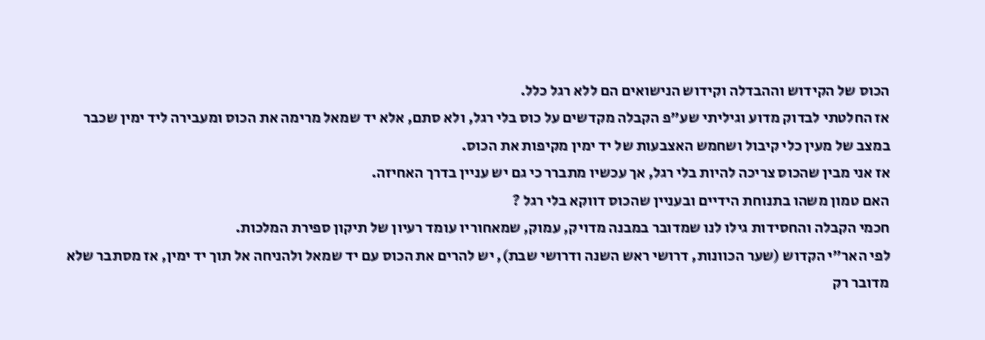הכוס של הקידוש וההבדלה וקידוש הנישואים הם ללא רגל כלל.
אז החלטתי לבדוק מדוע וגיליתי שע"פ הקבלה מקדשים על כוס בלי רגל, ולא סתם, אלא יד שמאל מרימה את הכוס ומעבירה ליד ימין שכבר במצב של מעין כלי קיבול ושחמש האצבעות של יד ימין מקיפות את הכוס.
אז אני מבין שהכוס צריכה להיות בלי רגל, אך עכשיו מתברר כי גם יש עניין בדרך האחיזה.
האם טמון משהו בתנוחת הידיים ובעניין שהכוס דווקא בלי רגל ?
חכמי הקבלה והחסידות גילו לנו שמדובר במבנה מדויק, עמוק, שמאחוריו עומד רעיון של תיקון ספירת המלכות.
לפי האר"י הקדוש (שער הכוונות, דרושי ראש השנה ודרושי שבת), יש להרים את הכוס עם יד שמאל ולהניחה אל תוך יד ימין, אז מסתבר שלא מדובר רק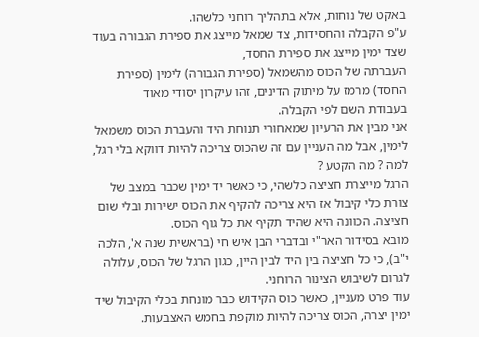באקט של נוחות, אלא בתהליך רוחני כלשהו.
ע"פ הקבלה והחסידות, צד שמאל מייצג את ספירת הגבורה בעוד שצד ימין מייצג את ספירת החסד,
העברתה של הכוס מהשמאל (ספירת הגבורה) לימין (ספירת החסד) מרמז על מיתוק הדינים, זהו עיקרון יסודי מאוד
בעבודת השם לפי הקבלה.
אני מבין את הרעיון שמאחורי תנוחת היד והעברת הכוס משמאל לימין, אבל מה העניין עם זה שהכוס צריכה להיות דווקא בלי רגל, למה ? מה הקטע ?
הרגל מייצרת חציצה כלשהי, כי כאשר יד ימין שכבר במצב של צורת כלי קיבול אז היא צריכה להקיף את הכוס ישירות ובלי שום חציצה. הכוונה היא שהיד תקיף את כל גוף הכוס.
מובא בסידור האר"י ובדברי הבן איש חי (בראשית שנה א', הלכה י"ב), כי כל חציצה בין היד לבין היין, כגון הרגל של הכוס, עלולה לגרום לשיבוש הצינור הרוחני.
עוד פרט מעניין, כאשר כוס הקידוש כבר מונחת בכלי הקיבול שיד ימין יצרה, הכוס צריכה להיות מוקפת בחמש האצבעות.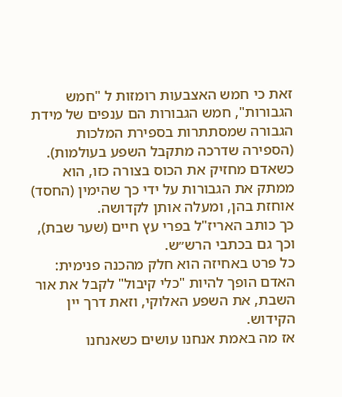זאת כי חמש האצבעות רומזות ל "חמש הגבורות", חמש הגבורות הם ענפים של מידת הגבורה שמסתתרות בספירת המלכות (הספירה שדרכה מתקבל השפע בעולמות).
כשאדם מחזיק את הכוס בצורה כזו, הוא ממתק את הגבורות על ידי כך שהימין (החסד) אוחזת בהן, ומעלה אותן לקדושה.
כך כותב האריז"ל בפרי עץ חיים (שער שבת), וכך גם בכתבי הרש״ש.
כל פרט באחיזה הוא חלק מהכנה פנימית:
האדם הופך להיות "כלי קיבול" לקבל את אור השבת, את השפע האלוקי, וזאת דרך יין הקידוש.
אז מה באמת אנחנו עושים כשאנחנו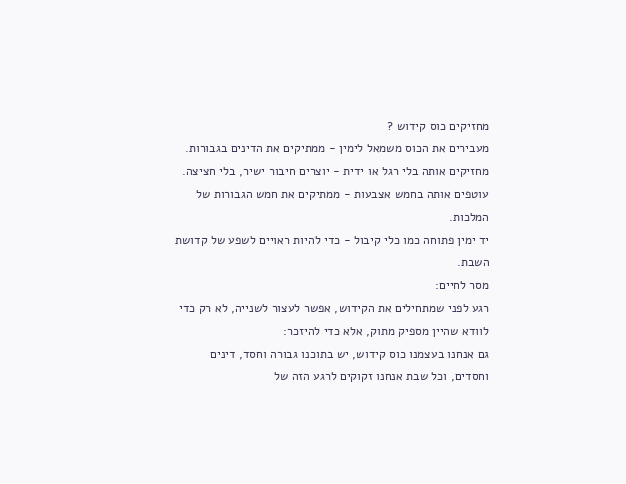מחזיקים כוס קידוש ?
מעבירים את הכוס משמאל לימין - ממתיקים את הדינים בגבורות.
מחזיקים אותה בלי רגל או ידית - יוצרים חיבור ישיר, בלי חציצה.
עוטפים אותה בחמש אצבעות - ממתיקים את חמש הגבורות של המלכות.
יד ימין פתוחה כמו כלי קיבול - כדי להיות ראויים לשפע של קדושת השבת.
מסר לחיים:
רגע לפני שמתחילים את הקידוש, אפשר לעצור לשנייה, לא רק כדי לוודא שהיין מספיק מתוק, אלא כדי להיזכר:
גם אנחנו בעצמנו כוס קידוש, יש בתוכנו גבורה וחסד, דינים וחסדים, וכל שבת אנחנו זקוקים לרגע הזה של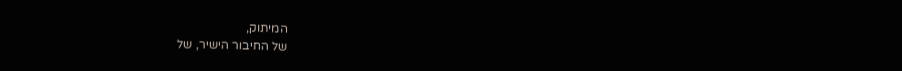המיתוק,
של החיבור הישיר, של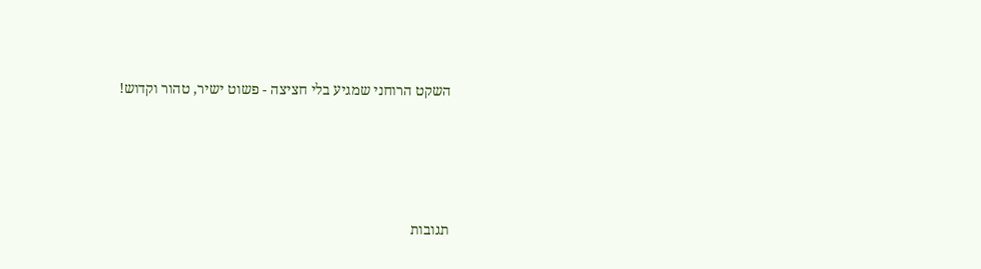השקט הרוחני שמגיע בלי חציצה - פשוט ישיר, טהור וקדוש!




תגובות